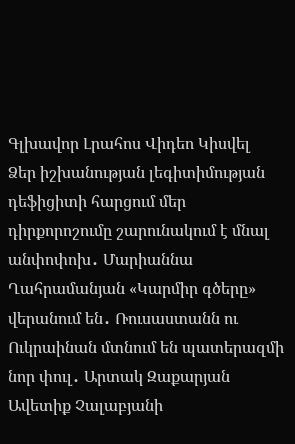Գլխավոր Լրահոս Վիդեո Կիսվել
Ձեր իշխանության լեգիտիմության դեֆիցիտի հարցում մեր դիրքորոշումը շարունակում է մնալ անփոփոխ․ Մարիաննա Ղահրամանյան «Կարմիր գծերը» վերանում են․ Ռուսաստանն ու Ուկրաինան մտնում են պատերազմի նոր փուլ․ Արտակ Զաքարյան Ավետիք Չալաբյանի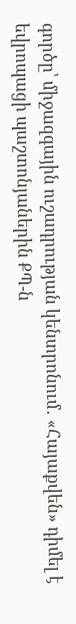գործը՝ միջազգային ուշադրության կենտրոնում․ «Հայաքվեն» դիմել է եվրոպացի պաշտոնյաներին ՔՊ-ն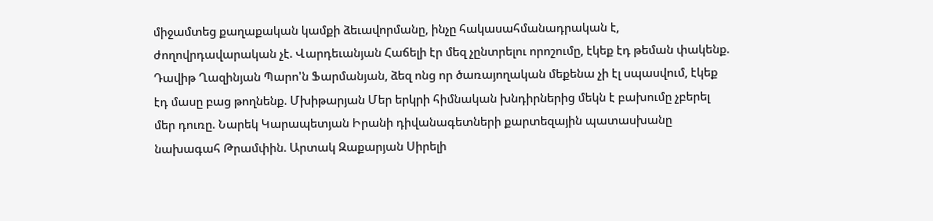միջամտեց քաղաքական կամքի ձեւավորմանը, ինչը հակասահմանադրական է, ժողովրդավարական չէ. Վարդեւանյան Հաճելի էր մեզ չընտրելու որոշումը, էկեք էդ թեման փակենք. Դավիթ Ղազինյան Պարո'ն Ֆարմանյան, ձեզ ոնց որ ծառայողական մեքենա չի էլ սպասվում, էկեք էդ մասը բաց թողնենք. Մխիթարյան Մեր երկրի հիմնական խնդիրներից մեկն է բախումը չբերել մեր դուռը. Նարեկ Կարապետյան Իրանի դիվանագետների քարտեզային պատասխանը նախագահ Թրամփին. Արտակ Զաքարյան Սիրելի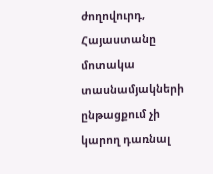ժողովուրդ, Հայաստանը մոտակա տասնամյակների ընթացքում չի կարող դառնալ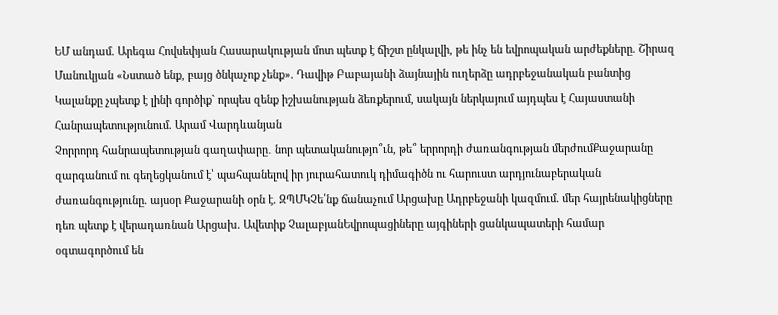ԵՄ անդամ. Արեգա Հովսեփյան Հասարակության մոտ պետք է ճիշտ ընկալվի, թե ինչ են եվրոպական արժեքները. Շիրազ Մանուկյան «Նստած ենք, բայց ծնկաչոք չենք». Դավիթ Բաբայանի ձայնային ուղերձը ադրբեջանական բանտից Կալանքը չպետք է լինի գործիք` որպես զենք իշխանության ձեռքերում, սակայն ներկայում այդպես է Հայաստանի Հանրապետությունում. Արամ Վարդևանյան
Չորրորդ հանրապետության գաղափարը․ նոր պետականությո՞ւն, թե՞ երրորդի ժառանգության մերժումՔաջարանը զարգանում ու գեղեցկանում է՝ պահպանելով իր յուրահատուկ դիմագիծն ու հարուստ արդյունաբերական ժառանգությունը. այսօր Քաջարանի օրն է. ԶՊՄԿՉե՛նք ճանաչում Արցախը Ադրբեջանի կազմում. մեր հայրենակիցները դեռ պետք է վերադառնան Արցախ. Ավետիք ՉալաբյանԵվրոպացիները այգիների ցանկապատերի համար օգտագործում են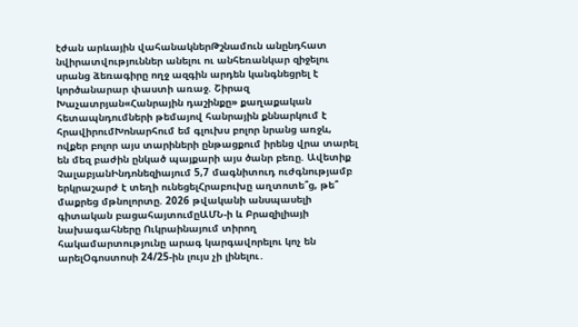էժան արևային վահանակներԹշնամուն անընդհատ նվիրատվություններ անելու ու անհեռանկար զիջելու սրանց ձեռագիրը ողջ ազգին արդեն կանգնեցրել է կործանարար փաստի առաջ. Շիրազ Խաչատրյան«Հանրային դաշինքը» քաղաքական հետապնդումների թեմայով հանրային քննարկում է հրավիրումԽոնարհում եմ գլուխս բոլոր նրանց առջև, ովքեր բոլոր այս տարիների ընթացքում իրենց վրա տարել են մեզ բաժին ընկած պայքարի այս ծանր բեռը. Ավետիք ՉալաբյանԻնդոնեզիայում 5,7 մագնիտուդ ուժգնությամբ երկրաշարժ է տեղի ունեցելՀրաբուխը աղտոտե՞ց, թե՞ մաքրեց մթնոլորտը. 2026 թվականի անսպասելի գիտական բացահայտումըԱՄՆ-ի և Բրազիլիայի նախագահները Ուկրաինայում տիրող հակամարտությունը արագ կարգավորելու կոչ են արելՕգոստոսի 24/25-ին լույս չի լինելու․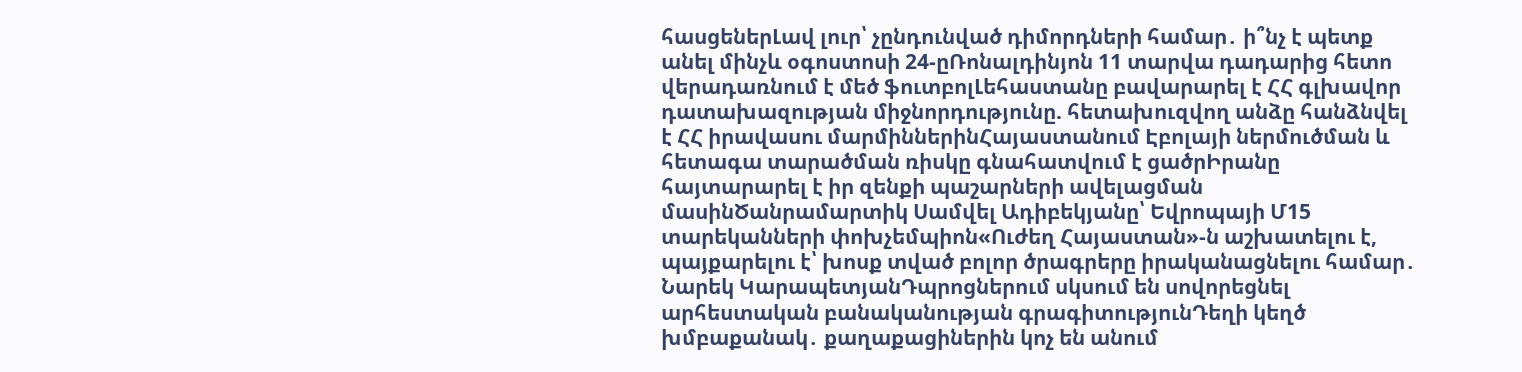հասցեներԼավ լուր՝ չընդունված դիմորդների համար․ ի՞նչ է պետք անել մինչև օգոստոսի 24-ըՌոնալդինյոն 11 տարվա դադարից հետո վերադառնում է մեծ ֆուտբոլԼեհաստանը բավարարել է ՀՀ գլխավոր դատախազության միջնորդությունը. հետախուզվող անձը հանձնվել է ՀՀ իրավասու մարմիններինՀայաստանում Էբոլայի ներմուծման և հետագա տարածման ռիսկը գնահատվում է ցածրԻրանը հայտարարել է իր զենքի պաշարների ավելացման մասինԾանրամարտիկ Սամվել Ադիբեկյանը՝ Եվրոպայի Մ15 տարեկանների փոխչեմպիոն«Ուժեղ Հայաստան»-ն աշխատելու է, պայքարելու է՝ խոսք տված բոլոր ծրագրերը իրականացնելու համար․ Նարեկ ԿարապետյանԴպրոցներում սկսում են սովորեցնել արհեստական բանականության գրագիտությունԴեղի կեղծ խմբաքանակ․ քաղաքացիներին կոչ են անում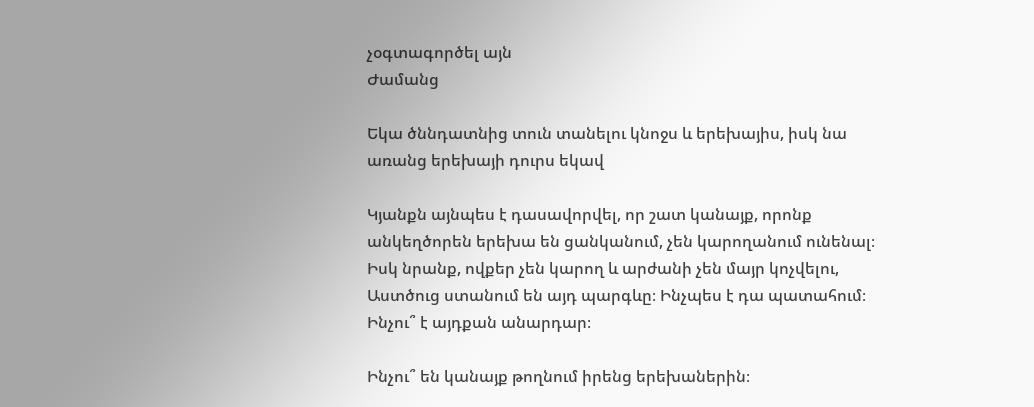չօգտագործել այն
Ժամանց

Եկա ծննդատնից տուն տանելու կնոջս և երեխայիս, իսկ նա առանց երեխայի դուրս եկավ

Կյանքն այնպես է դասավորվել, որ շատ կանայք, որոնք անկեղծորեն երեխա են ցանկանում, չեն կարողանում ունենալ։ Իսկ նրանք, ովքեր չեն կարող և արժանի չեն մայր կոչվելու, Աստծուց ստանում են այդ պարգևը։ Ինչպես է դա պատահում։ Ինչու՞ է այդքան անարդար։

Ինչու՞ են կանայք թողնում իրենց երեխաներին։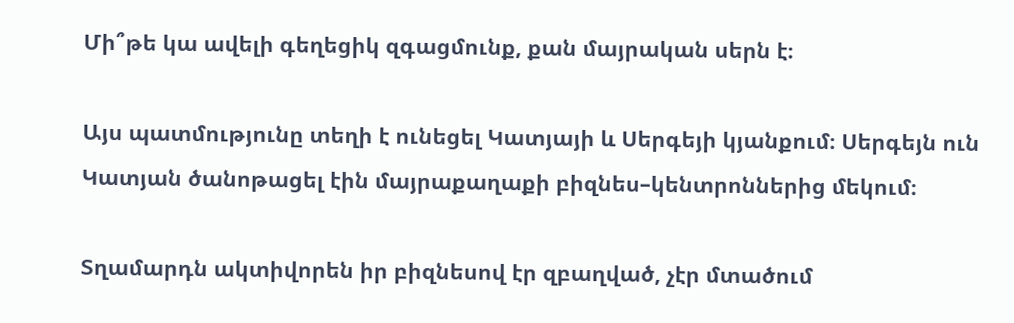Մի՞թե կա ավելի գեղեցիկ զգացմունք, քան մայրական սերն է։

Այս պատմությունը տեղի է ունեցել Կատյայի և Սերգեյի կյանքում։ Սերգեյն ուն Կատյան ծանոթացել էին մայրաքաղաքի բիզնես–կենտրոններից մեկում։

Տղամարդն ակտիվորեն իր բիզնեսով էր զբաղված, չէր մտածում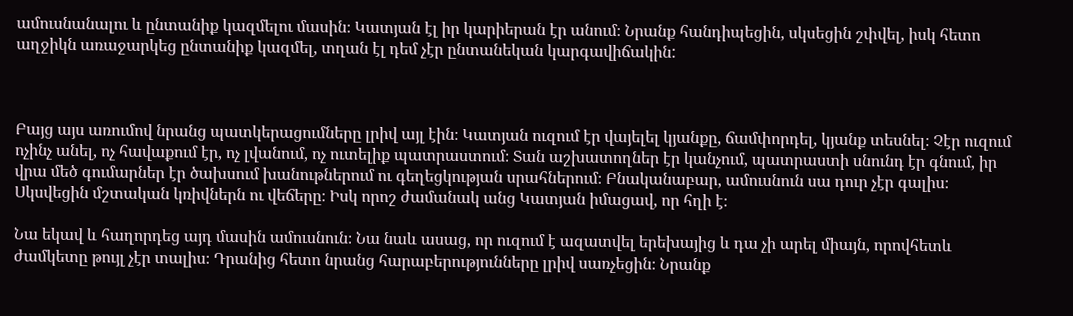ամուսնանալու և ընտանիք կազմելու մասին։ Կատյան էլ իր կարիերան էր անում։ Նրանք հանդիպեցին, սկսեցին շփվել, իսկ հետո աղջիկն առաջարկեց ընտանիք կազմել, տղան էլ դեմ չէր ընտանեկան կարգավիճակին:



Բայց այս առումով նրանց պատկերացումները լրիվ այլ էին։ Կատյան ուզում էր վայելել կյանքը, ճամփորդել, կյանք տեսնել։ Չէր ուզում ոչինչ անել, ոչ հավաքում էր, ոչ լվանում, ոչ ուտելիք պատրաստում։ Տան աշխատողներ էր կանչում, պատրաստի սնունդ էր գնում, իր վրա մեծ գումարներ էր ծախսում խանութներում ու գեղեցկության սրահներում։ Բնականաբար, ամուսնուն սա դուր չէր գալիս։ Սկսվեցին մշտական կռիվներն ու վեճերը։ Իսկ որոշ ժամանակ անց Կատյան իմացավ, որ հղի է։

Նա եկավ և հաղորդեց այդ մասին ամուսնուն։ Նա նաև ասաց, որ ուզում է ազատվել երեխայից և դա չի արել միայն, որովհետև ժամկետը թույլ չէր տալիս։ Դրանից հետո նրանց հարաբերությունները լրիվ սառչեցին։ Նրանք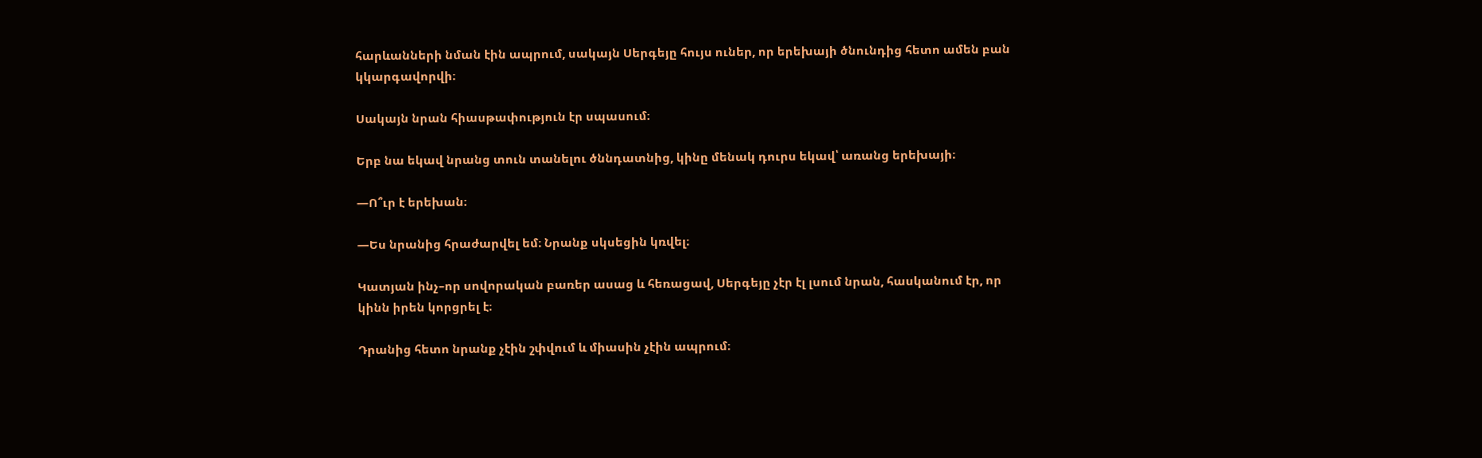հարևանների նման էին ապրում, սակայն Սերգեյը հույս ուներ, որ երեխայի ծնունդից հետո ամեն բան կկարգավորվի։

Սակայն նրան հիասթափություն էր սպասում։

Երբ նա եկավ նրանց տուն տանելու ծննդատնից, կինը մենակ դուրս եկավ՝ առանց երեխայի։

—Ո՞ւր է երեխան։

—Ես նրանից հրաժարվել եմ։ Նրանք սկսեցին կռվել։

Կատյան ինչ–որ սովորական բառեր ասաց և հեռացավ, Սերգեյը չէր էլ լսում նրան, հասկանում էր, որ կինն իրեն կորցրել է։

Դրանից հետո նրանք չէին շփվում և միասին չէին ապրում։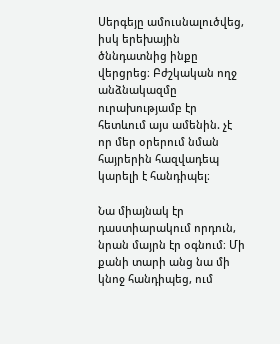Սերգեյը ամուսնալուծվեց, իսկ երեխային ծննդատնից ինքը վերցրեց։ Բժշկական ողջ անձնակազմը ուրախությամբ էր հետևում այս ամենին. չէ որ մեր օրերում նման հայրերին հազվադեպ կարելի է հանդիպել։

Նա միայնակ էր դաստիարակում որդուն, նրան մայրն էր օգնում։ Մի քանի տարի անց նա մի կնոջ հանդիպեց, ում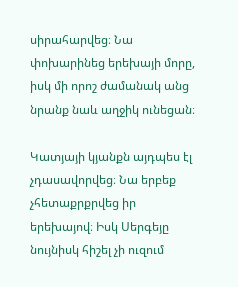սիրահարվեց։ Նա փոխարինեց երեխայի մորը, իսկ մի որոշ ժամանակ անց նրանք նաև աղջիկ ունեցան։

Կատյայի կյանքն այդպես էլ չդասավորվեց։ Նա երբեք չհետաքրքրվեց իր երեխայով։ Իսկ Սերգեյը նույնիսկ հիշել չի ուզում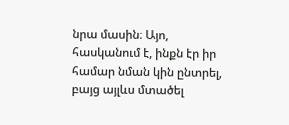նրա մասին։ Այո, հասկանում է, ինքն էր իր համար նման կին ընտրել, բայց այլևս մտածել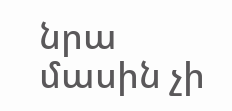նրա մասին չի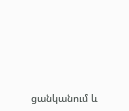ցանկանում և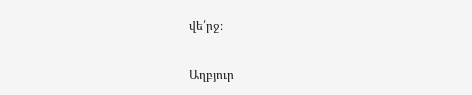վե՛րջ։

Աղբյուր